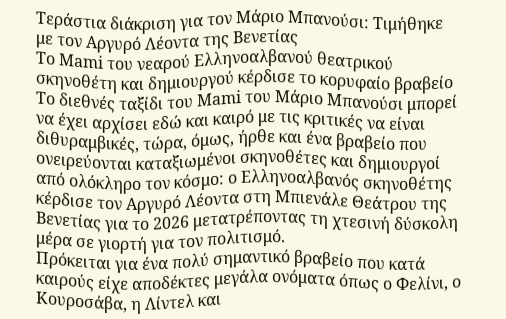Τεράστια διάκριση για τον Μάριο Μπανούσι: Τιμήθηκε με τον Αργυρό Λέοντα της Βενετίας
Το Mami του νεαρού Ελληνοαλβανού θεατρικού σκηνοθέτη και δημιουργού κέρδισε το κορυφαίο βραβείο
Το διεθνές ταξίδι του Mami του Μάριο Μπανούσι μπορεί να έχει αρχίσει εδώ και καιρό με τις κριτικές να είναι διθυραμβικές, τώρα, όμως, ήρθε και ένα βραβείο που ονειρεύονται καταξιωμένοι σκηνοθέτες και δημιουργοί από ολόκληρο τον κόσμο: ο Ελληνοαλβανός σκηνοθέτης κέρδισε τον Αργυρό Λέοντα στη Μπιενάλε Θεάτρου της Βενετίας για το 2026 μετατρέποντας τη χτεσινή δύσκολη μέρα σε γιορτή για τον πολιτισμό.
Πρόκειται για ένα πολύ σημαντικό βραβείο που κατά καιρούς είχε αποδέκτες μεγάλα ονόματα όπως ο Φελίνι, ο Κουροσάβα, η Λίντελ και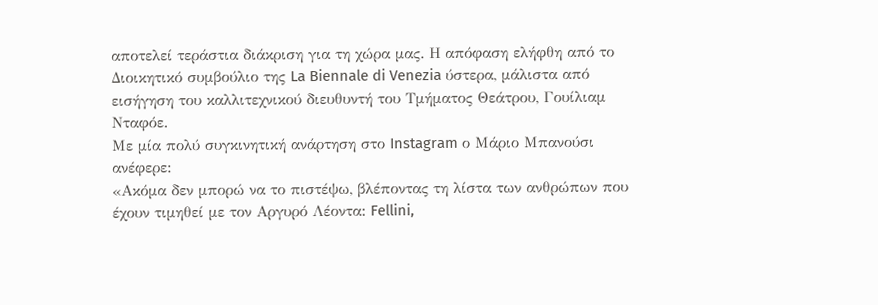αποτελεί τεράστια διάκριση για τη χώρα μας. Η απόφαση ελήφθη από το Διοικητικό συμβούλιο της La Biennale di Venezia ύστερα, μάλιστα από εισήγηση του καλλιτεχνικού διευθυντή του Τμήματος Θεάτρου, Γουίλιαμ Νταφόε.
Με μία πολύ συγκινητική ανάρτηση στο Instagram ο Μάριο Μπανούσι ανέφερε:
«Ακόμα δεν μπορώ να το πιστέψω, βλέποντας τη λίστα των ανθρώπων που έχουν τιμηθεί με τον Αργυρό Λέοντα: Fellini,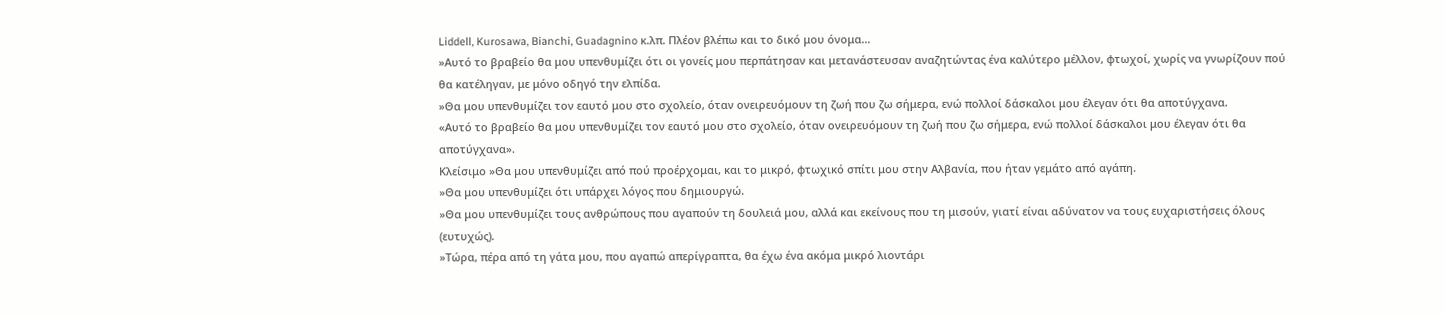Liddell, Kurosawa, Bianchi, Guadagnino κ.λπ. Πλέον βλέπω και το δικό μου όνομα…
»Αυτό το βραβείο θα μου υπενθυμίζει ότι οι γονείς μου περπάτησαν και μετανάστευσαν αναζητώντας ένα καλύτερο μέλλον, φτωχοί, χωρίς να γνωρίζουν πού θα κατέληγαν, με μόνο οδηγό την ελπίδα.
»Θα μου υπενθυμίζει τον εαυτό μου στο σχολείο, όταν ονειρευόμουν τη ζωή που ζω σήμερα, ενώ πολλοί δάσκαλοι μου έλεγαν ότι θα αποτύγχανα.
«Αυτό το βραβείο θα μου υπενθυμίζει τον εαυτό μου στο σχολείο, όταν ονειρευόμουν τη ζωή που ζω σήμερα, ενώ πολλοί δάσκαλοι μου έλεγαν ότι θα αποτύγχανα».
Κλείσιμο »Θα μου υπενθυμίζει από πού προέρχομαι, και το μικρό, φτωχικό σπίτι μου στην Αλβανία, που ήταν γεμάτο από αγάπη.
»Θα μου υπενθυμίζει ότι υπάρχει λόγος που δημιουργώ.
»Θα μου υπενθυμίζει τους ανθρώπους που αγαπούν τη δουλειά μου, αλλά και εκείνους που τη μισούν, γιατί είναι αδύνατον να τους ευχαριστήσεις όλους (ευτυχώς).
»Τώρα, πέρα από τη γάτα μου, που αγαπώ απερίγραπτα, θα έχω ένα ακόμα μικρό λιοντάρι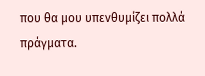που θα μου υπενθυμίζει πολλά πράγματα.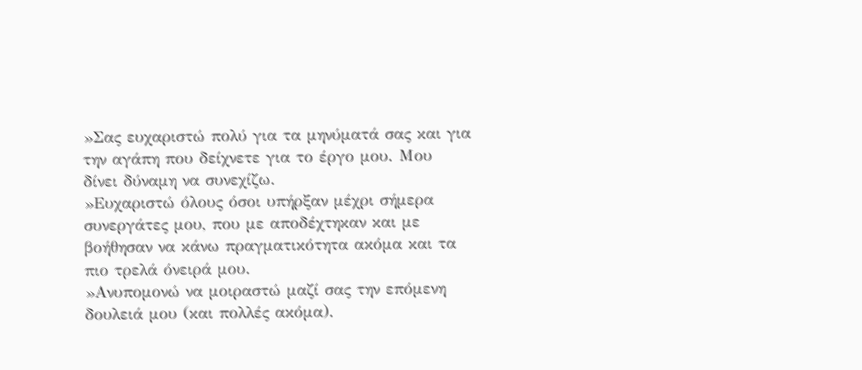»Σας ευχαριστώ πολύ για τα μηνύματά σας και για την αγάπη που δείχνετε για το έργο μου. Μου δίνει δύναμη να συνεχίζω.
»Ευχαριστώ όλους όσοι υπήρξαν μέχρι σήμερα συνεργάτες μου, που με αποδέχτηκαν και με βοήθησαν να κάνω πραγματικότητα ακόμα και τα πιο τρελά όνειρά μου.
»Ανυπομονώ να μοιραστώ μαζί σας την επόμενη δουλειά μου (και πολλές ακόμα).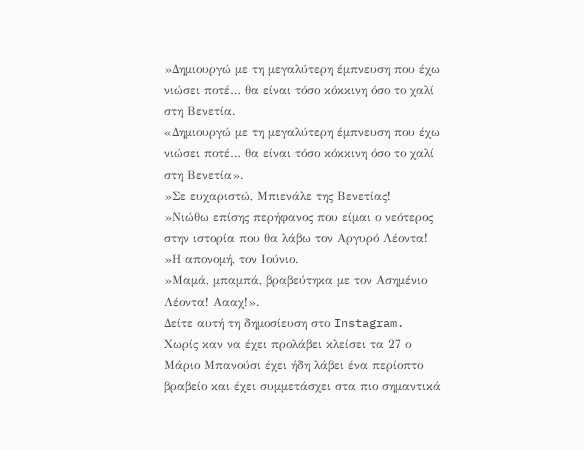»Δημιουργώ με τη μεγαλύτερη έμπνευση που έχω νιώσει ποτέ… θα είναι τόσο κόκκινη όσο το χαλί στη Βενετία.
«Δημιουργώ με τη μεγαλύτερη έμπνευση που έχω νιώσει ποτέ… θα είναι τόσο κόκκινη όσο το χαλί στη Βενετία».
»Σε ευχαριστώ, Μπιενάλε της Βενετίας!
»Νιώθω επίσης περήφανος που είμαι ο νεότερος στην ιστορία που θα λάβω τον Αργυρό Λέοντα!
»Η απονομή, τον Ιούνιο.
»Μαμά, μπαμπά, βραβεύτηκα με τον Ασημένιο Λέοντα! Αααχ!».
Δείτε αυτή τη δημοσίευση στο Instagram.
Χωρίς καν να έχει προλάβει κλείσει τα 27 ο Μάριο Μπανούσι έχει ήδη λάβει ένα περίοπτο βραβείο και έχει συμμετάσχει στα πιο σημαντικά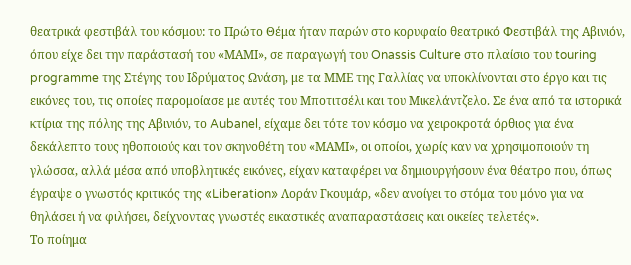θεατρικά φεστιβάλ του κόσμου: το Πρώτο Θέμα ήταν παρών στο κορυφαίο θεατρικό Φεστιβάλ της Αβινιόν, όπου είχε δει την παράστασή του «ΜΑΜΙ», σε παραγωγή του Onassis Culture στο πλαίσιο του touring programme της Στέγης του Ιδρύματος Ωνάση, με τα ΜΜΕ της Γαλλίας να υποκλίνονται στο έργο και τις εικόνες του, τις οποίες παρομοίασε με αυτές του Μποτιτσέλι και του Μικελάντζελο. Σε ένα από τα ιστορικά κτίρια της πόλης της Αβινιόν, το Aubanel, είχαμε δει τότε τον κόσμο να χειροκροτά όρθιος για ένα δεκάλεπτο τους ηθοποιούς και τον σκηνοθέτη του «ΜΑΜΙ», οι οποίοι, χωρίς καν να χρησιμοποιούν τη γλώσσα, αλλά μέσα από υποβλητικές εικόνες, είχαν καταφέρει να δημιουργήσουν ένα θέατρο που, όπως έγραψε ο γνωστός κριτικός της «Liberation» Λοράν Γκουμάρ, «δεν ανοίγει το στόμα του μόνο για να θηλάσει ή να φιλήσει, δείχνοντας γνωστές εικαστικές αναπαραστάσεις και οικείες τελετές».
Το ποίημα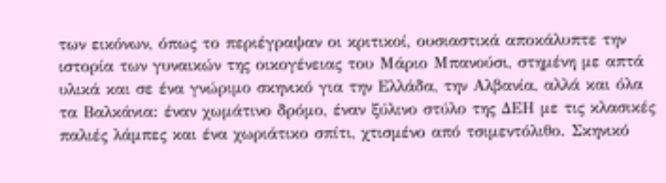των εικόνων, όπως το περιέγραψαν οι κριτικοί, ουσιαστικά αποκάλυπτε την ιστορία των γυναικών της οικογένειας του Μάριο Μπανούσι, στημένη με απτά υλικά και σε ένα γνώριμο σκηνικό για την Ελλάδα, την Αλβανία, αλλά και όλα τα Βαλκάνια: έναν χωμάτινο δρόμο, έναν ξύλινο στύλο της ΔΕΗ με τις κλασικές παλιές λάμπες και ένα χωριάτικο σπίτι, χτισμένο από τσιμεντόλιθο. Σκηνικό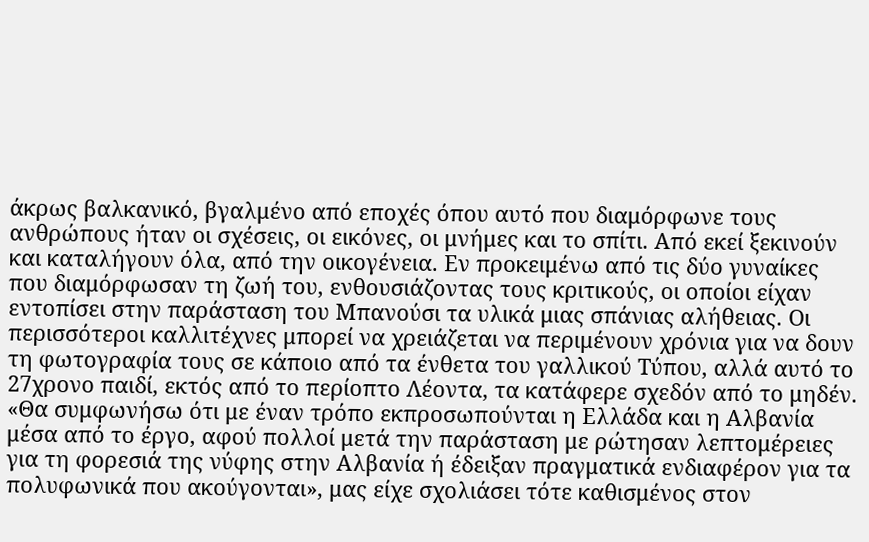άκρως βαλκανικό, βγαλμένο από εποχές όπου αυτό που διαμόρφωνε τους ανθρώπους ήταν οι σχέσεις, οι εικόνες, οι μνήμες και το σπίτι. Από εκεί ξεκινούν και καταλήγουν όλα, από την οικογένεια. Εν προκειμένω από τις δύο γυναίκες που διαμόρφωσαν τη ζωή του, ενθουσιάζοντας τους κριτικούς, οι οποίοι είχαν εντοπίσει στην παράσταση του Μπανούσι τα υλικά μιας σπάνιας αλήθειας. Οι περισσότεροι καλλιτέχνες μπορεί να χρειάζεται να περιμένουν χρόνια για να δουν τη φωτογραφία τους σε κάποιο από τα ένθετα του γαλλικού Τύπου, αλλά αυτό το 27χρονο παιδί, εκτός από το περίοπτο Λέοντα, τα κατάφερε σχεδόν από το μηδέν. «Θα συμφωνήσω ότι με έναν τρόπο εκπροσωπούνται η Ελλάδα και η Αλβανία μέσα από το έργο, αφού πολλοί μετά την παράσταση με ρώτησαν λεπτομέρειες για τη φορεσιά της νύφης στην Αλβανία ή έδειξαν πραγματικά ενδιαφέρον για τα πολυφωνικά που ακούγονται», μας είχε σχολιάσει τότε καθισμένος στον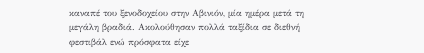καναπέ του ξενοδοχείου στην Αβινιόν, μία ημέρα μετά τη μεγάλη βραδιά. Ακολούθησαν πολλά ταξίδια σε διεθνή φεστιβάλ ενώ πρόσφατα είχε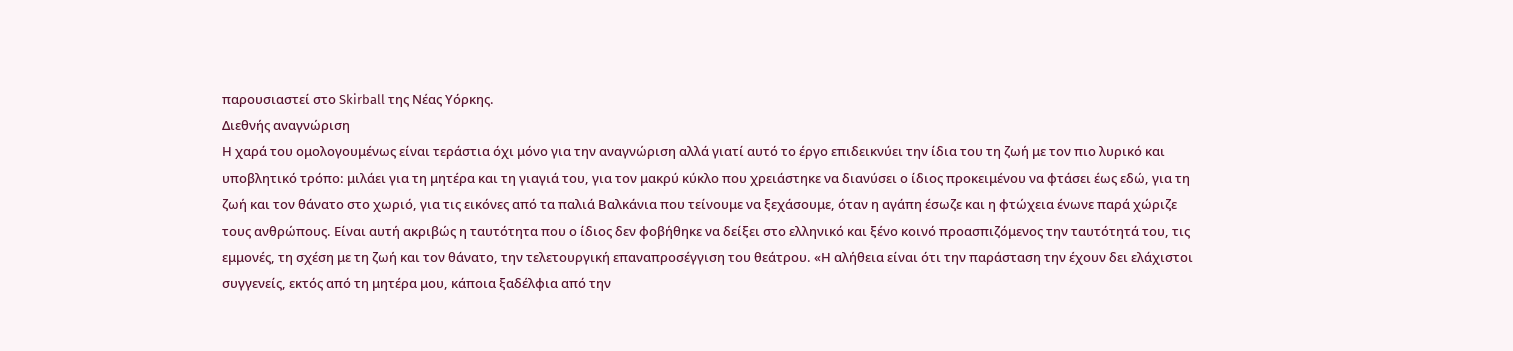παρουσιαστεί στο Skirball της Νέας Υόρκης.
Διεθνής αναγνώριση
Η χαρά του ομολογουμένως είναι τεράστια όχι μόνο για την αναγνώριση αλλά γιατί αυτό το έργο επιδεικνύει την ίδια του τη ζωή με τον πιο λυρικό και υποβλητικό τρόπο: μιλάει για τη μητέρα και τη γιαγιά του, για τον μακρύ κύκλο που χρειάστηκε να διανύσει ο ίδιος προκειμένου να φτάσει έως εδώ, για τη ζωή και τον θάνατο στο χωριό, για τις εικόνες από τα παλιά Βαλκάνια που τείνουμε να ξεχάσουμε, όταν η αγάπη έσωζε και η φτώχεια ένωνε παρά χώριζε τους ανθρώπους. Είναι αυτή ακριβώς η ταυτότητα που ο ίδιος δεν φοβήθηκε να δείξει στο ελληνικό και ξένο κοινό προασπιζόμενος την ταυτότητά του, τις εμμονές, τη σχέση με τη ζωή και τον θάνατο, την τελετουργική επαναπροσέγγιση του θεάτρου. «Η αλήθεια είναι ότι την παράσταση την έχουν δει ελάχιστοι συγγενείς, εκτός από τη μητέρα μου, κάποια ξαδέλφια από την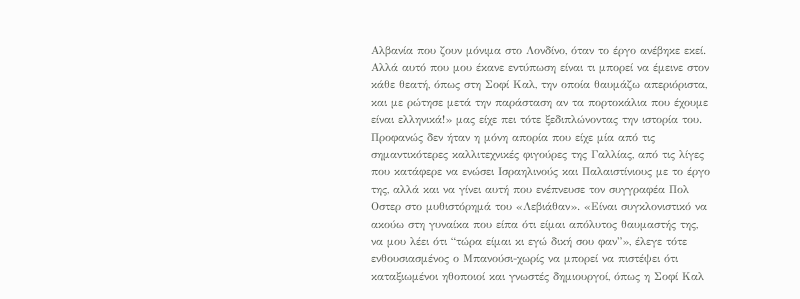Αλβανία που ζουν μόνιμα στο Λονδίνο, όταν το έργο ανέβηκε εκεί. Αλλά αυτό που μου έκανε εντύπωση είναι τι μπορεί να έμεινε στον κάθε θεατή, όπως στη Σοφί Καλ, την οποία θαυμάζω απεριόριστα, και με ρώτησε μετά την παράσταση αν τα πορτοκάλια που έχουμε είναι ελληνικά!» μας είχε πει τότε ξεδιπλώνοντας την ιστορία του. Προφανώς δεν ήταν η μόνη απορία που είχε μία από τις σημαντικότερες καλλιτεχνικές φιγούρες της Γαλλίας, από τις λίγες που κατάφερε να ενώσει Ισραηλινούς και Παλαιστίνιους με το έργο της, αλλά και να γίνει αυτή που ενέπνευσε τον συγγραφέα Πολ Οστερ στο μυθιστόρημά του «Λεβιάθαν». «Είναι συγκλονιστικό να ακούω στη γυναίκα που είπα ότι είμαι απόλυτος θαυμαστής της, να μου λέει ότι “τώρα είμαι κι εγώ δική σου φαν”», έλεγε τότε ενθουσιασμένος ο Μπανούσι-χωρίς να μπορεί να πιστέψει ότι καταξιωμένοι ηθοποιοί και γνωστές δημιουργοί, όπως η Σοφί Καλ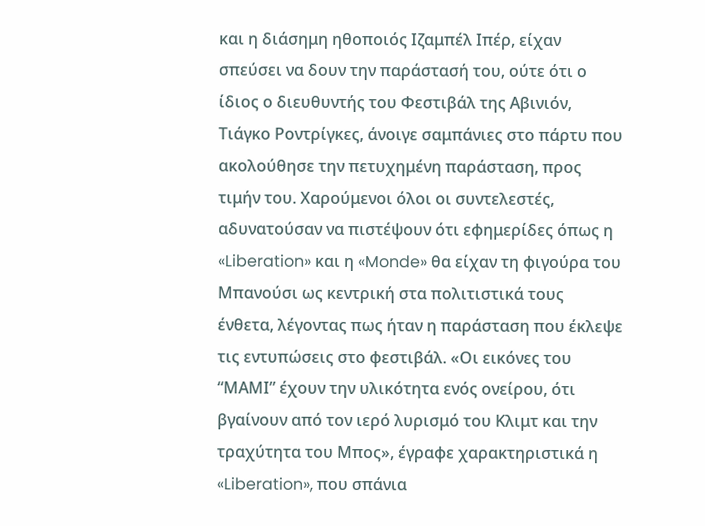και η διάσημη ηθοποιός Ιζαμπέλ Ιπέρ, είχαν σπεύσει να δουν την παράστασή του, ούτε ότι ο ίδιος ο διευθυντής του Φεστιβάλ της Αβινιόν, Τιάγκο Ροντρίγκες, άνοιγε σαμπάνιες στο πάρτυ που ακολούθησε την πετυχημένη παράσταση, προς τιμήν του. Χαρούμενοι όλοι οι συντελεστές, αδυνατούσαν να πιστέψουν ότι εφημερίδες όπως η «Liberation» και η «Monde» θα είχαν τη φιγούρα του Μπανούσι ως κεντρική στα πολιτιστικά τους ένθετα, λέγοντας πως ήταν η παράσταση που έκλεψε τις εντυπώσεις στο φεστιβάλ. «Οι εικόνες του “ΜΑΜΙ” έχουν την υλικότητα ενός ονείρου, ότι βγαίνουν από τον ιερό λυρισμό του Κλιμτ και την τραχύτητα του Μπος», έγραφε χαρακτηριστικά η «Liberation», που σπάνια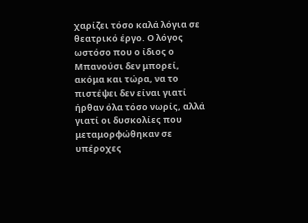χαρίζει τόσο καλά λόγια σε θεατρικό έργο. Ο λόγος ωστόσο που ο ίδιος ο Μπανούσι δεν μπορεί, ακόμα και τώρα, να το πιστέψει δεν είναι γιατί ήρθαν όλα τόσο νωρίς, αλλά γιατί οι δυσκολίες που μεταμορφώθηκαν σε υπέροχες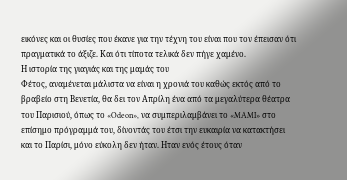εικόνες και οι θυσίες που έκανε για την τέχνη του είναι που τον έπεισαν ότι πραγματικά το άξιζε. Και ότι τίποτα τελικά δεν πήγε χαμένο.
Η ιστορία της γιαγιάς και της μαμάς του
Φέτος, αναμένεται μάλιστα να είναι η χρονιά του καθώς εκτός από το βραβείο στη Βενετία, θα δει τον Απρίλη ένα από τα μεγαλύτερα θέατρα του Παρισιού, όπως το «Odeon», να συμπεριλαμβάνει το «MAMI» στο επίσημο πρόγραμμά του, δίνοντάς του έτσι την ευκαιρία να κατακτήσει και το Παρίσι, μόνο εύκολη δεν ήταν. Ηταν ενός έτους όταν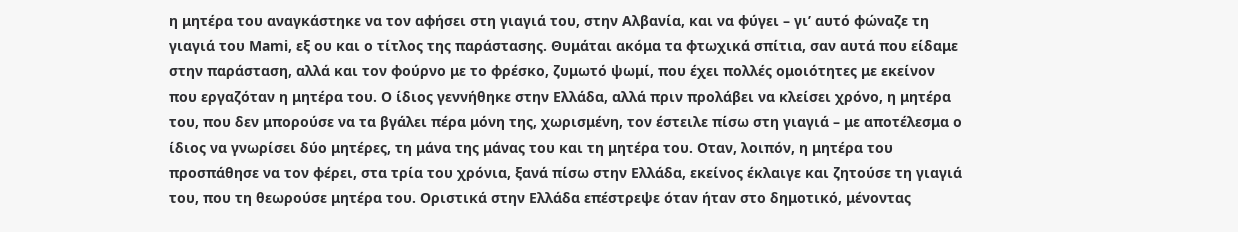η μητέρα του αναγκάστηκε να τον αφήσει στη γιαγιά του, στην Αλβανία, και να φύγει – γι’ αυτό φώναζε τη γιαγιά του Mami, εξ ου και ο τίτλος της παράστασης. Θυμάται ακόμα τα φτωχικά σπίτια, σαν αυτά που είδαμε στην παράσταση, αλλά και τον φούρνο με το φρέσκο, ζυμωτό ψωμί, που έχει πολλές ομοιότητες με εκείνον που εργαζόταν η μητέρα του. Ο ίδιος γεννήθηκε στην Ελλάδα, αλλά πριν προλάβει να κλείσει χρόνο, η μητέρα του, που δεν μπορούσε να τα βγάλει πέρα μόνη της, χωρισμένη, τον έστειλε πίσω στη γιαγιά – με αποτέλεσμα ο ίδιος να γνωρίσει δύο μητέρες, τη μάνα της μάνας του και τη μητέρα του. Οταν, λοιπόν, η μητέρα του προσπάθησε να τον φέρει, στα τρία του χρόνια, ξανά πίσω στην Ελλάδα, εκείνος έκλαιγε και ζητούσε τη γιαγιά του, που τη θεωρούσε μητέρα του. Οριστικά στην Ελλάδα επέστρεψε όταν ήταν στο δημοτικό, μένοντας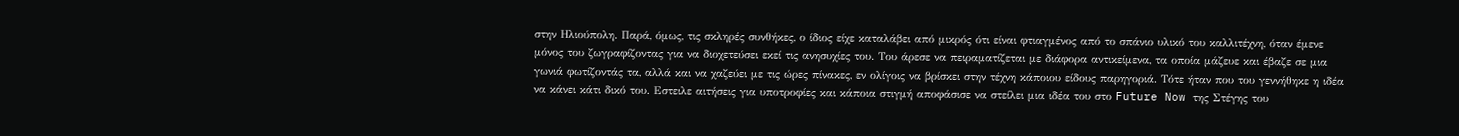στην Ηλιούπολη. Παρά, όμως, τις σκληρές συνθήκες, ο ίδιος είχε καταλάβει από μικρός ότι είναι φτιαγμένος από το σπάνιο υλικό του καλλιτέχνη, όταν έμενε μόνος του ζωγραφίζοντας για να διοχετεύσει εκεί τις ανησυχίες του. Του άρεσε να πειραματίζεται με διάφορα αντικείμενα, τα οποία μάζευε και έβαζε σε μια γωνιά φωτίζοντάς τα, αλλά και να χαζεύει με τις ώρες πίνακες, εν ολίγοις να βρίσκει στην τέχνη κάποιου είδους παρηγοριά. Τότε ήταν που του γεννήθηκε η ιδέα να κάνει κάτι δικό του. Εστειλε αιτήσεις για υποτροφίες και κάποια στιγμή αποφάσισε να στείλει μια ιδέα του στο Future Now της Στέγης του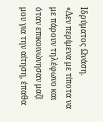Ιδρύματος Ωνάση.
«Δεν περίμενα με τίποτα να με πάρουν τηλέφωνο και όταν επικοινώνησαν μαζί μου για την αίτηση, έπαθα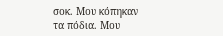σοκ. Μου κόπηκαν τα πόδια. Μου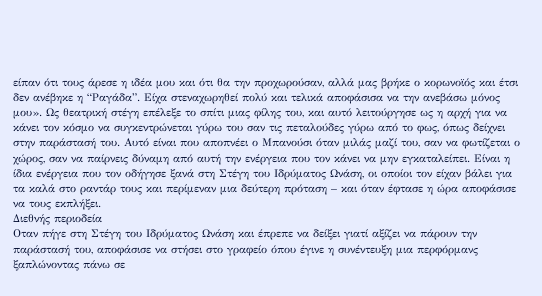είπαν ότι τους άρεσε η ιδέα μου και ότι θα την προχωρούσαν, αλλά μας βρήκε ο κορωνοϊός και έτσι δεν ανέβηκε η “Ραγάδα”. Είχα στεναχωρηθεί πολύ και τελικά αποφάσισα να την ανεβάσω μόνος μου». Ως θεατρική στέγη επέλεξε το σπίτι μιας φίλης του, και αυτό λειτούργησε ως η αρχή για να κάνει τον κόσμο να συγκεντρώνεται γύρω του σαν τις πεταλούδες γύρω από το φως, όπως δείχνει στην παράστασή του. Αυτό είναι που αποπνέει ο Μπανούσι όταν μιλάς μαζί του, σαν να φωτίζεται ο χώρος, σαν να παίρνεις δύναμη από αυτή την ενέργεια που τον κάνει να μην εγκαταλείπει. Είναι η ίδια ενέργεια που τον οδήγησε ξανά στη Στέγη του Ιδρύματος Ωνάση, οι οποίοι τον είχαν βάλει για τα καλά στο ραντάρ τους και περίμεναν μια δεύτερη πρόταση – και όταν έφτασε η ώρα αποφάσισε να τους εκπλήξει.
Διεθνής περιοδεία
Οταν πήγε στη Στέγη του Ιδρύματος Ωνάση και έπρεπε να δείξει γιατί αξίζει να πάρουν την παράστασή του, αποφάσισε να στήσει στο γραφείο όπου έγινε η συνέντευξη μια περφόρμανς ξαπλώνοντας πάνω σε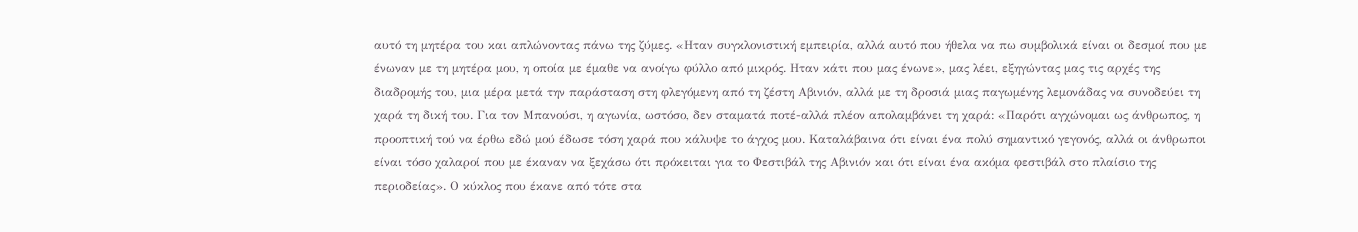αυτό τη μητέρα του και απλώνοντας πάνω της ζύμες. «Ηταν συγκλονιστική εμπειρία, αλλά αυτό που ήθελα να πω συμβολικά είναι οι δεσμοί που με ένωναν με τη μητέρα μου, η οποία με έμαθε να ανοίγω φύλλο από μικρός. Ηταν κάτι που μας ένωνε», μας λέει, εξηγώντας μας τις αρχές της διαδρομής του, μια μέρα μετά την παράσταση στη φλεγόμενη από τη ζέστη Αβινιόν, αλλά με τη δροσιά μιας παγωμένης λεμονάδας να συνοδεύει τη χαρά τη δική του. Για τον Μπανούσι, η αγωνία, ωστόσο, δεν σταματά ποτέ-αλλά πλέον απολαμβάνει τη χαρά: «Παρότι αγχώνομαι ως άνθρωπος, η προοπτική τού να έρθω εδώ μού έδωσε τόση χαρά που κάλυψε το άγχος μου. Καταλάβαινα ότι είναι ένα πολύ σημαντικό γεγονός, αλλά οι άνθρωποι είναι τόσο χαλαροί που με έκαναν να ξεχάσω ότι πρόκειται για το Φεστιβάλ της Αβινιόν και ότι είναι ένα ακόμα φεστιβάλ στο πλαίσιο της περιοδείας». Ο κύκλος που έκανε από τότε στα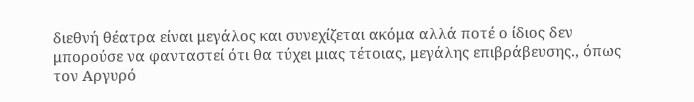διεθνή θέατρα είναι μεγάλος και συνεχίζεται ακόμα αλλά ποτέ ο ίδιος δεν μπορούσε να φανταστεί ότι θα τύχει μιας τέτοιας, μεγάλης επιβράβευσης., όπως τον Αργυρό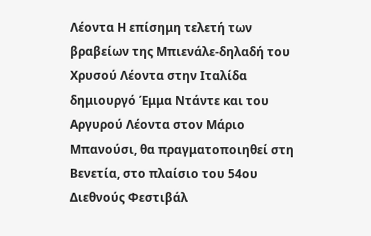Λέοντα Η επίσημη τελετή των βραβείων της Μπιενάλε-δηλαδή του Χρυσού Λέοντα στην Ιταλίδα δημιουργό Έμμα Ντάντε και του Αργυρού Λέοντα στον Μάριο Μπανούσι, θα πραγματοποιηθεί στη Βενετία, στο πλαίσιο του 54ου Διεθνούς Φεστιβάλ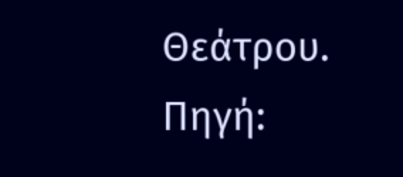Θεάτρου.
Πηγή: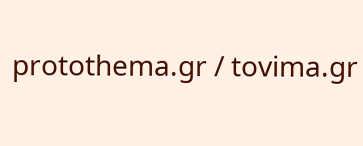protothema.gr / tovima.gr